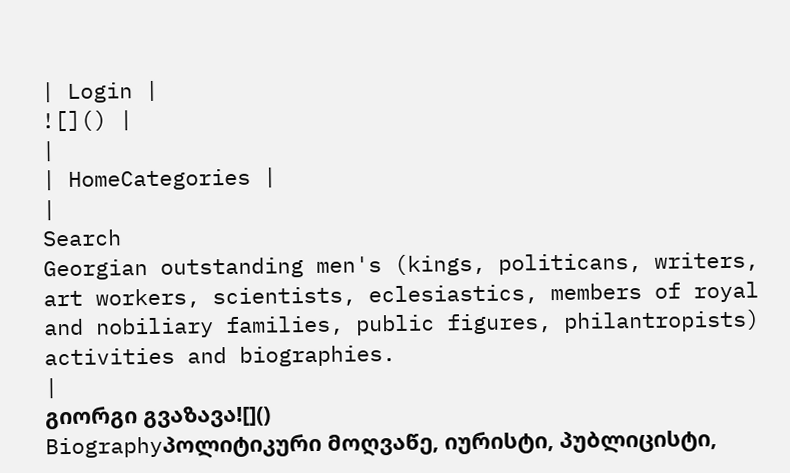| Login |
![]() |
|
| HomeCategories |
|
Search
Georgian outstanding men's (kings, politicans, writers, art workers, scientists, eclesiastics, members of royal and nobiliary families, public figures, philantropists) activities and biographies.
|
გიორგი გვაზავა![]()
Biographyპოლიტიკური მოღვაწე, იურისტი, პუბლიცისტი,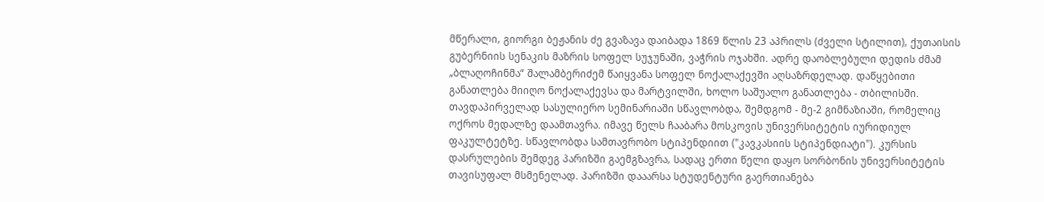მწერალი, გიორგი ბეჟანის ძე გვაზავა დაიბადა 1869 წლის 23 აპრილს (ძველი სტილით), ქუთაისის გუბერნიის სენაკის მაზრის სოფელ სუჯუნაში, ვაჭრის ოჯახში. ადრე დაობლებული დედის ძმამ „ბლაღოჩინმა“ შალამბერიძემ წაიყვანა სოფელ ნოქალაქევში აღსაზრდელად. დაწყებითი განათლება მიიღო ნოქალაქევსა და მარტვილში, ხოლო საშუალო განათლება - თბილისში. თავდაპირველად სასულიერო სემინარიაში სწავლობდა, შემდგომ - მე-2 გიმნაზიაში, რომელიც ოქროს მედალზე დაამთავრა. იმავე წელს ჩააბარა მოსკოვის უნივერსიტეტის იურიდიულ ფაკულტეტზე. სწავლობდა სამთავრობო სტიპენდიით ("კავკასიის სტიპენდიატი"). კურსის დასრულების შემდეგ პარიზში გაემგზავრა, სადაც ერთი წელი დაყო სორბონის უნივერსიტეტის თავისუფალ მსმენელად. პარიზში დააარსა სტუდენტური გაერთიანება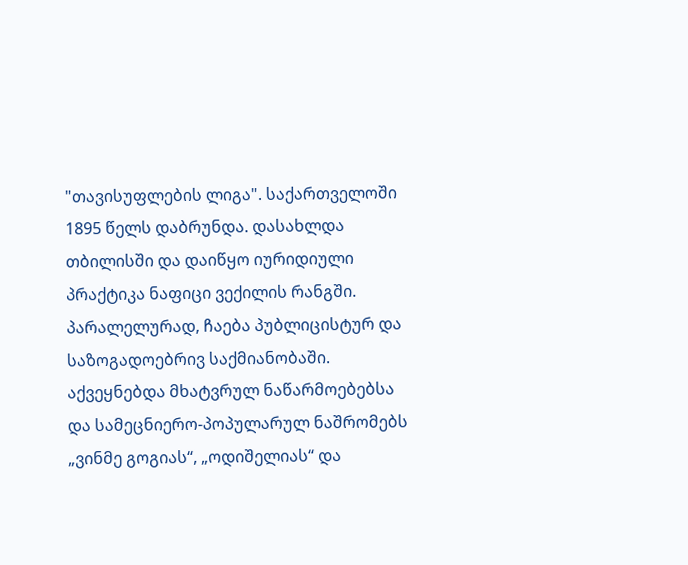"თავისუფლების ლიგა". საქართველოში 1895 წელს დაბრუნდა. დასახლდა თბილისში და დაიწყო იურიდიული პრაქტიკა ნაფიცი ვექილის რანგში. პარალელურად, ჩაება პუბლიცისტურ და საზოგადოებრივ საქმიანობაში. აქვეყნებდა მხატვრულ ნაწარმოებებსა და სამეცნიერო-პოპულარულ ნაშრომებს „ვინმე გოგიას“, „ოდიშელიას“ და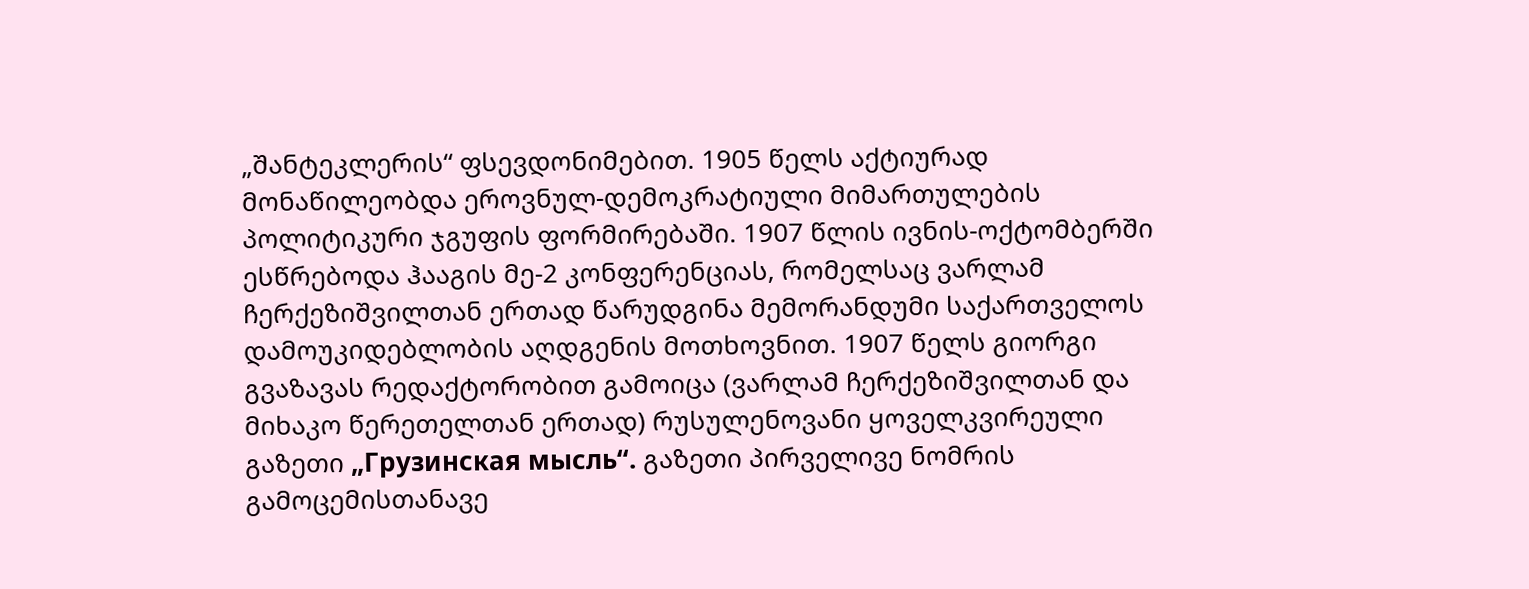„შანტეკლერის“ ფსევდონიმებით. 1905 წელს აქტიურად მონაწილეობდა ეროვნულ-დემოკრატიული მიმართულების პოლიტიკური ჯგუფის ფორმირებაში. 1907 წლის ივნის-ოქტომბერში ესწრებოდა ჰააგის მე-2 კონფერენციას, რომელსაც ვარლამ ჩერქეზიშვილთან ერთად წარუდგინა მემორანდუმი საქართველოს დამოუკიდებლობის აღდგენის მოთხოვნით. 1907 წელს გიორგი გვაზავას რედაქტორობით გამოიცა (ვარლამ ჩერქეზიშვილთან და მიხაკო წერეთელთან ერთად) რუსულენოვანი ყოველკვირეული გაზეთი „Грузинская мысль“. გაზეთი პირველივე ნომრის გამოცემისთანავე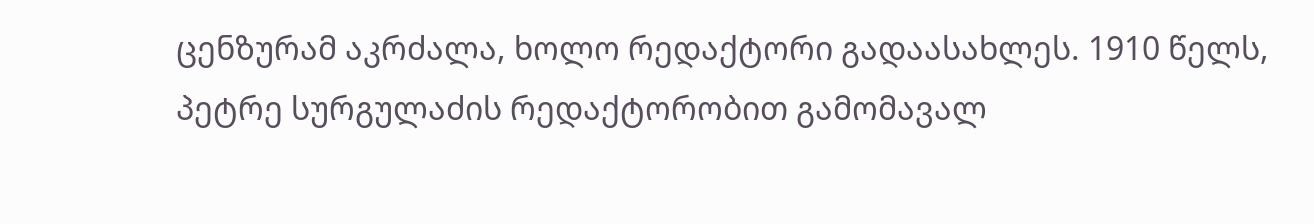ცენზურამ აკრძალა, ხოლო რედაქტორი გადაასახლეს. 1910 წელს, პეტრე სურგულაძის რედაქტორობით გამომავალ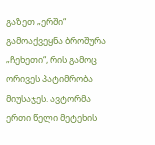გაზეთ „ერში“ გამოაქვეყნა ბროშურა „ჩეხეთი“, რის გამოც ორივეს პატიმრობა მიუსაჯეს. ავტორმა ერთი წელი მეტეხის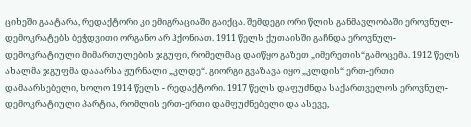ციხეში გაატარა, რედაქტორი კი ემიგრაციაში გაიქცა. შემდეგი ორი წლის განმავლობაში ეროვნულ-დემოკრატებს ბეჭდვითი ორგანო არ ჰქონიათ. 1911 წელს ქუთაისში გაჩნდა ეროვნულ-დემოკრატიული მიმართულების ჯგუფი, რომელმაც დაიწყო გაზეთ „იმერეთის“გამოცემა. 1912 წელს ახალმა ჯგუფმა დააარსა ჟურნალი „კლდე“. გიორგი გვაზავა იყო „კლდის“ ერთ-ერთი დამაარსებელი, ხოლო 1914 წელს - რედაქტორი. 1917 წელს დაფუძნდა საქართველოს ეროვნულ-დემოკრატიული პარტია, რომლის ერთ-ერთი დამფუძნებელი და ასევე,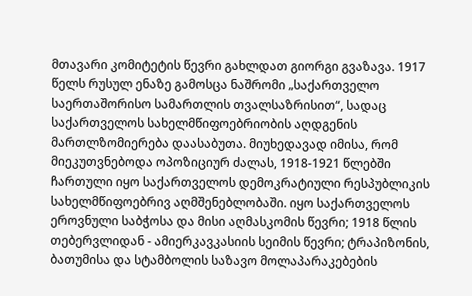მთავარი კომიტეტის წევრი გახლდათ გიორგი გვაზავა. 1917 წელს რუსულ ენაზე გამოსცა ნაშრომი „საქართველო საერთაშორისო სამართლის თვალსაზრისით“, სადაც საქართველოს სახელმწიფოებრიობის აღდგენის მართლზომიერება დაასაბუთა. მიუხედავად იმისა, რომ მიეკუთვნებოდა ოპოზიციურ ძალას, 1918-1921 წლებში ჩართული იყო საქართველოს დემოკრატიული რესპუბლიკის სახელმწიფოებრივ აღმშენებლობაში. იყო საქართველოს ეროვნული საბჭოსა და მისი აღმასკომის წევრი; 1918 წლის თებერვლიდან - ამიერკავკასიის სეიმის წევრი; ტრაპიზონის, ბათუმისა და სტამბოლის საზავო მოლაპარაკებების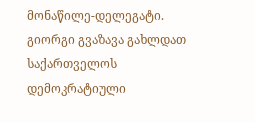მონაწილე-დელეგატი. გიორგი გვაზავა გახლდათ საქართველოს დემოკრატიული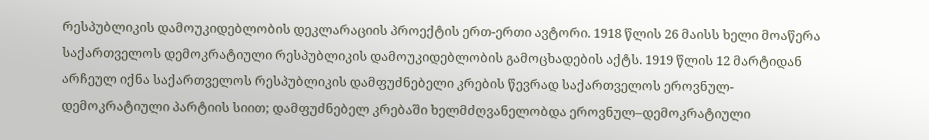რესპუბლიკის დამოუკიდებლობის დეკლარაციის პროექტის ერთ-ერთი ავტორი. 1918 წლის 26 მაისს ხელი მოაწერა საქართველოს დემოკრატიული რესპუბლიკის დამოუკიდებლობის გამოცხადების აქტს. 1919 წლის 12 მარტიდან არჩეულ იქნა საქართველოს რესპუბლიკის დამფუძნებელი კრების წევრად საქართველოს ეროვნულ-დემოკრატიული პარტიის სიით; დამფუძნებელ კრებაში ხელმძღვანელობდა ეროვნულ–დემოკრატიული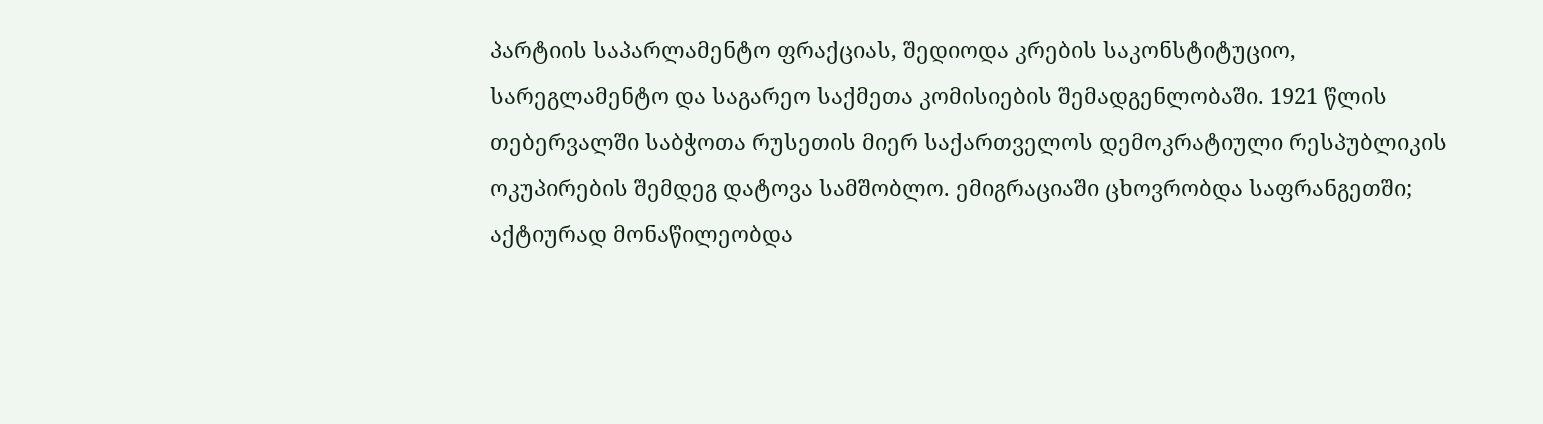პარტიის საპარლამენტო ფრაქციას, შედიოდა კრების საკონსტიტუციო, სარეგლამენტო და საგარეო საქმეთა კომისიების შემადგენლობაში. 1921 წლის თებერვალში საბჭოთა რუსეთის მიერ საქართველოს დემოკრატიული რესპუბლიკის ოკუპირების შემდეგ დატოვა სამშობლო. ემიგრაციაში ცხოვრობდა საფრანგეთში; აქტიურად მონაწილეობდა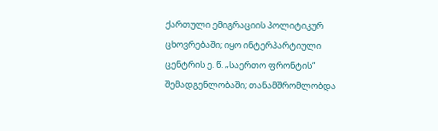ქართული ემიგრაციის პოლიტიკურ ცხოვრებაში; იყო ინტერპარტიული ცენტრის ე. წ. „საერთო ფრონტის“ შემადგენლობაში; თანამშრომლობდა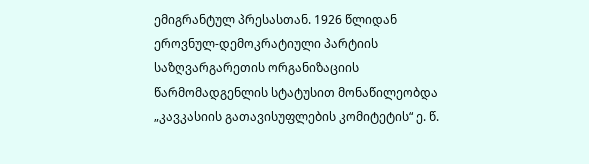ემიგრანტულ პრესასთან. 1926 წლიდან ეროვნულ-დემოკრატიული პარტიის საზღვარგარეთის ორგანიზაციის წარმომადგენლის სტატუსით მონაწილეობდა „კავკასიის გათავისუფლების კომიტეტის“ ე. წ.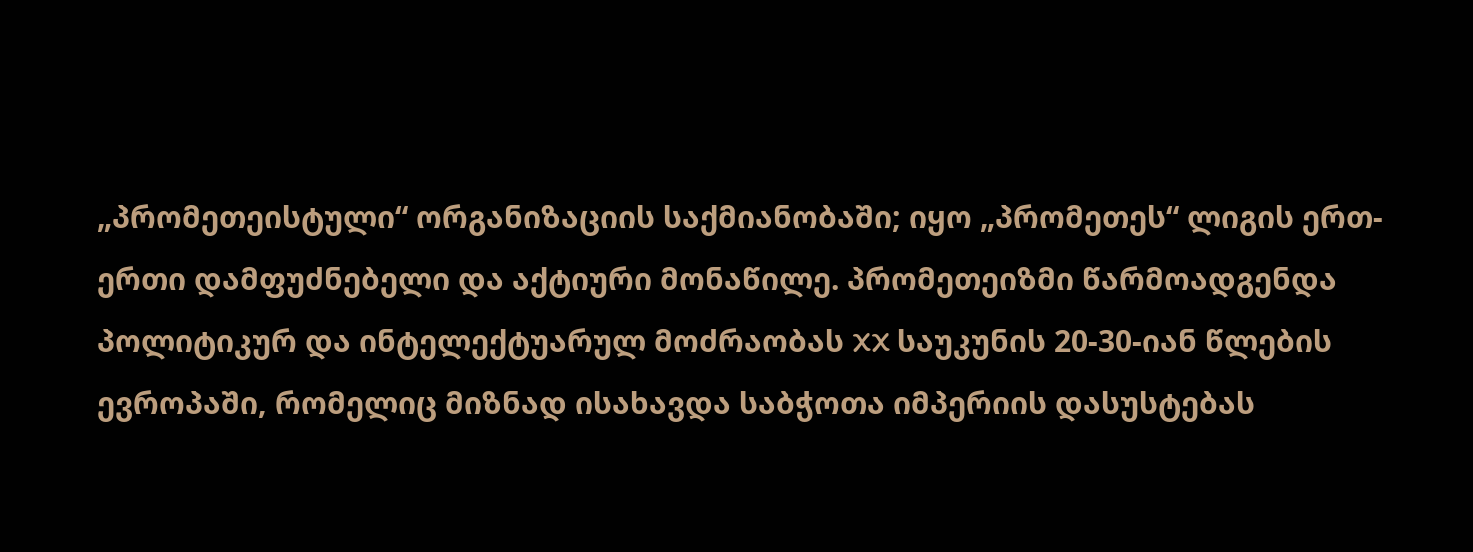„პრომეთეისტული“ ორგანიზაციის საქმიანობაში; იყო „პრომეთეს“ ლიგის ერთ-ერთი დამფუძნებელი და აქტიური მონაწილე. პრომეთეიზმი წარმოადგენდა პოლიტიკურ და ინტელექტუარულ მოძრაობას XX საუკუნის 20-30-იან წლების ევროპაში, რომელიც მიზნად ისახავდა საბჭოთა იმპერიის დასუსტებას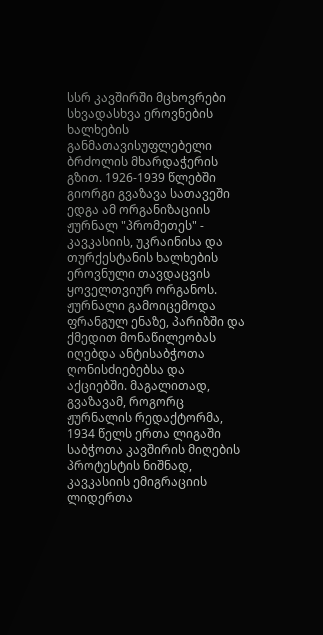სსრ კავშირში მცხოვრები სხვადასხვა ეროვნების ხალხების განმათავისუფლებელი ბრძოლის მხარდაჭერის გზით. 1926-1939 წლებში გიორგი გვაზავა სათავეში ედგა ამ ორგანიზაციის ჟურნალ "პრომეთეს" - კავკასიის, უკრაინისა და თურქესტანის ხალხების ეროვნული თავდაცვის ყოველთვიურ ორგანოს. ჟურნალი გამოიცემოდა ფრანგულ ენაზე, პარიზში და ქმედით მონაწილეობას იღებდა ანტისაბჭოთა ღონისძიებებსა და აქციებში. მაგალითად, გვაზავამ, როგორც ჟურნალის რედაქტორმა, 1934 წელს ერთა ლიგაში საბჭოთა კავშირის მიღების პროტესტის ნიშნად, კავკასიის ემიგრაციის ლიდერთა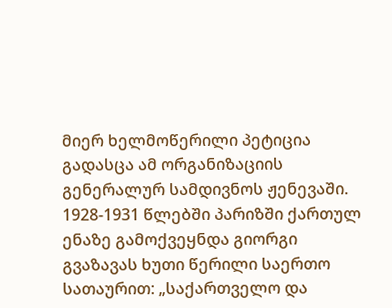მიერ ხელმოწერილი პეტიცია გადასცა ამ ორგანიზაციის გენერალურ სამდივნოს ჟენევაში. 1928-1931 წლებში პარიზში ქართულ ენაზე გამოქვეყნდა გიორგი გვაზავას ხუთი წერილი საერთო სათაურით: „საქართველო და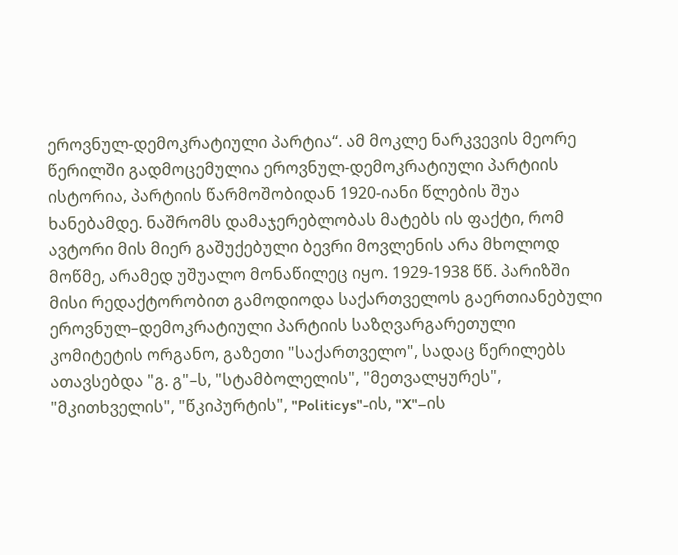ეროვნულ-დემოკრატიული პარტია“. ამ მოკლე ნარკვევის მეორე წერილში გადმოცემულია ეროვნულ-დემოკრატიული პარტიის ისტორია, პარტიის წარმოშობიდან 1920-იანი წლების შუა ხანებამდე. ნაშრომს დამაჯერებლობას მატებს ის ფაქტი, რომ ავტორი მის მიერ გაშუქებული ბევრი მოვლენის არა მხოლოდ მოწმე, არამედ უშუალო მონაწილეც იყო. 1929-1938 წწ. პარიზში მისი რედაქტორობით გამოდიოდა საქართველოს გაერთიანებული ეროვნულ–დემოკრატიული პარტიის საზღვარგარეთული კომიტეტის ორგანო, გაზეთი "საქართველო", სადაც წერილებს ათავსებდა "გ. გ"–ს, "სტამბოლელის", "მეთვალყურეს", "მკითხველის", "წკიპურტის", "Politicys"-ის, "X"–ის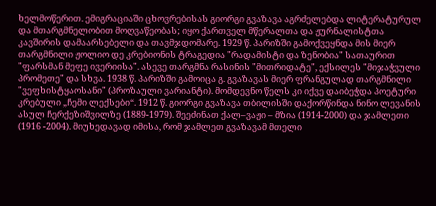ხელმოწერით. ემიგრაციაში ცხოვრებისას გიორგი გვაზავა აგრძელებდა ლიტერატურულ და მთარგმნელობით მოღვაწეობას; იყო ქართველ მწერალთა და ჟურნალისტთა კავშირის დამაარსებელი და თავმჯდომარე. 1929 წ. პარიზში გამოქვეყნდა მის მიერ თარგმნილი ჟოლიო დე კრებიონის ტრაგედია "რადამისტი და ზენობია" სათაურით "ფარსმან მეფე ივერიისა". ასევე თარგმნა რასინის "მითრიდატე", ექსილეს "მიჯაჭვული პრომეთე" და სხვა. 1938 წ. პარიზში გამოიცა გ. გვაზავას მიერ ფრანგულად თარგმნილი "ვეფხისტყაოსანი" (პროზაული ვარიანტი). მომდევნო წელს კი იქვე დაიბეჭდა პოეტური კრებული „ჩემი ლექსები“. 1912 წ. გიორგი გვაზავა თბილისში დაქორწინდა ნინო ლევანის ასულ ჩერქეზიშვილზე (1889-1979). შეეძინათ ქალ–ვაჟი – მზია (1914-2000) და ჯამლეთი (1916 -2004). მიუხედავად იმისა, რომ ჯამლეთ გვაზავამ მთელი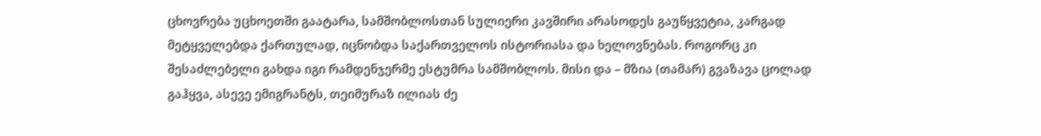ცხოვრება უცხოეთში გაატარა, სამშობლოსთან სულიერი კავშირი არასოდეს გაუწყვეტია, კარგად მეტყველებდა ქართულად, იცნობდა საქართველოს ისტორიასა და ხელოვნებას. როგორც კი შესაძლებელი გახდა იგი რამდენჯერმე ესტუმრა სამშობლოს. მისი და – მზია (თამარ) გვაზავა ცოლად გაჰყვა, ასევე ემიგრანტს, თეიმურაზ ილიას ძე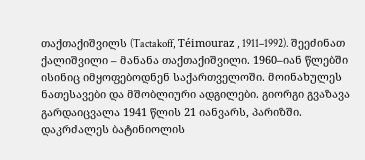თაქთაქიშვილს (Tactakoff, Téimouraz , 1911–1992). შეეძინათ ქალიშვილი – მანანა თაქთაქიშვილი. 1960–იან წლებში ისინიც იმყოფებოდნენ საქართველოში. მოინახულეს ნათესავები და მშობლიური ადგილები. გიორგი გვაზავა გარდაიცვალა 1941 წლის 21 იანვარს, პარიზში. დაკრძალეს ბატინიოლის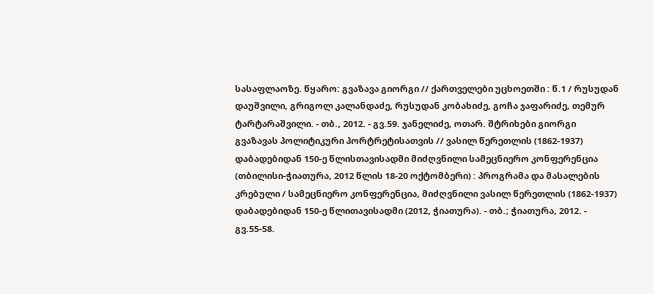სასაფლაოზე. წყარო: გვაზავა გიორგი // ქართველები უცხოეთში : წ.1 / რუსუდან დაუშვილი, გრიგოლ კალანდაძე, რუსუდან კობახიძე, გოჩა ჯაფარიძე, თემურ ტარტარაშვილი. - თბ., 2012. - გვ.59. ჯანელიძე, ოთარ. შტრიხები გიორგი გვაზავას პოლიტიკური პორტრეტისათვის // ვასილ წერეთლის (1862-1937) დაბადებიდან 150-ე წლისთავისადმი მიძღვნილი სამეცნიერო კონფერენცია (თბილისი-ჭიათურა, 2012 წლის 18-20 ოქტომბერი) : პროგრამა და მასალების კრებული / სამეცნიერო კონფერენცია, მიძღვნილი ვასილ წერეთლის (1862-1937) დაბადებიდან 150-ე წლითავისადმი (2012, ჭიათურა). - თბ.; ჭიათურა, 2012. - გვ.55-58.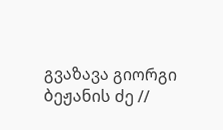გვაზავა გიორგი ბეჟანის ძე //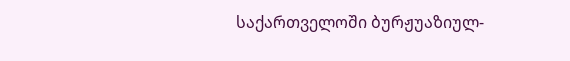საქართველოში ბურჟუაზიულ-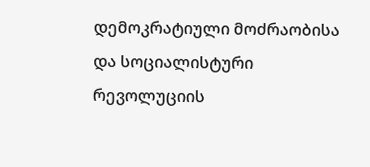დემოკრატიული მოძრაობისა და სოციალისტური რევოლუციის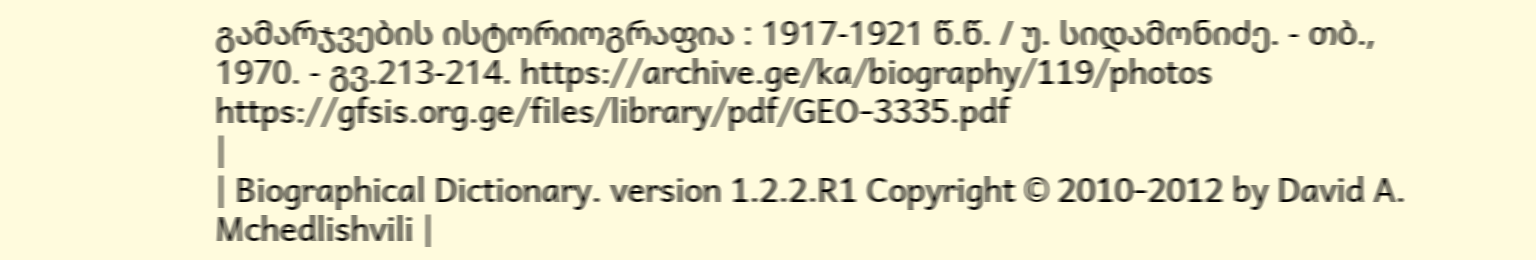გამარჯვების ისტორიოგრაფია : 1917-1921 წ.წ. / უ. სიდამონიძე. - თბ., 1970. - გვ.213-214. https://archive.ge/ka/biography/119/photos https://gfsis.org.ge/files/library/pdf/GEO-3335.pdf
|
| Biographical Dictionary. version 1.2.2.R1 Copyright © 2010-2012 by David A. Mchedlishvili |